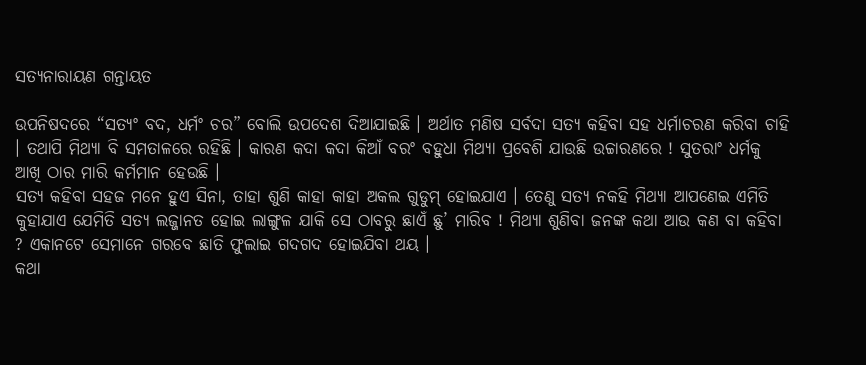ସତ୍ୟନାରାୟଣ ଗନ୍ତାୟତ

ଉପନିଷଦରେ “ସତ୍ୟଂ ବଦ, ଧର୍ମଂ ଚର” ବୋଲି ଉପଦେଶ ଦିଆଯାଇଛି । ଅର୍ଥାତ ମଣିଷ ସର୍ବଦା ସତ୍ୟ କହିବା ସହ ଧର୍ମାଚରଣ କରିବା ଚାହି । ତଥାପି ମିଥ୍ୟା ବି ସମତାଳରେ ରହିଛି । କାରଣ କଦା କଦା କିଆଁ ବରଂ ବହୁଧା ମିଥ୍ୟା ପ୍ରବେଶି ଯାଉଛି ଉଚ୍ଚାରଣରେ ! ସୁତରାଂ ଧର୍ମକୁ ଆଖି ଠାର ମାରି କର୍ମମାନ ହେଉଛି ।
ସତ୍ୟ କହିବା ସହଜ ମନେ ହୁଏ ସିନା, ତାହା ଶୁଣି କାହା କାହା ଅକଲ ଗୁଡୁମ୍ ହୋଇଯାଏ । ତେଣୁ ସତ୍ୟ ନକହି ମିଥ୍ୟା ଆପଣେଇ ଏମିତି କୁହାଯାଏ ଯେମିତି ସତ୍ୟ ଲଜ୍ଜାନତ ହୋଇ ଲାଙ୍ଗୁଳ ଯାକି ସେ ଠାବରୁ ଛାଏଁ ଛୁ’ ମାରିବ ! ମିଥ୍ୟା ଶୁଣିବା ଜନଙ୍କ କଥା ଆଉ କଣ ବା କହିବା ? ଏକାନଟେ ସେମାନେ ଗରବେ ଛାତି ଫୁଲାଇ ଗଦଗଦ ହୋଇଯିବା ଥୟ ।
କଥା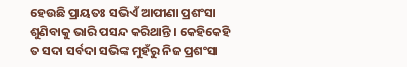ହେଉଛି ପ୍ରାୟତଃ ସଭିଏଁ ଆପୀଣା ପ୍ରଶଂସା ଶୁଣିବାକୁ ଭାରି ପସନ୍ଦ କରିଥାନ୍ତି । କେହିକେହି ତ ସଦା ସର୍ବଦା ସଭିଙ୍କ ମୁହଁରୁ ନିଜ ପ୍ରଶଂସା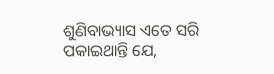ଶୁଣିବାଭ୍ୟାସ ଏତେ ସରି ପକାଇଥାନ୍ତି ଯେ,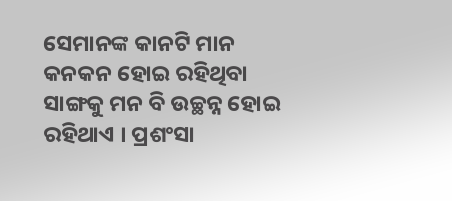ସେମାନଙ୍କ କାନଟି ମାନ କନକନ ହୋଇ ରହିଥିବା ସାଙ୍ଗକୁ ମନ ବି ଉଚ୍ଛନ୍ନ ହୋଇ ରହିଥାଏ । ପ୍ରଶଂସା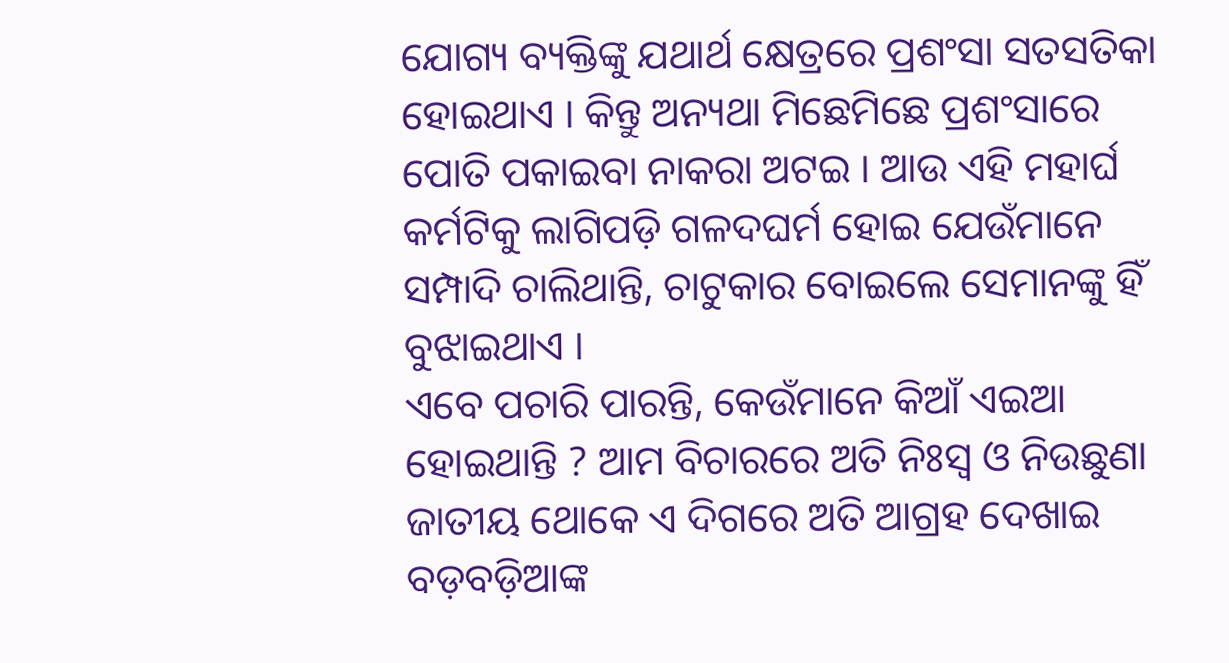ଯୋଗ୍ୟ ବ୍ୟକ୍ତିଙ୍କୁ ଯଥାର୍ଥ କ୍ଷେତ୍ରରେ ପ୍ରଶଂସା ସତସତିକା ହୋଇଥାଏ । କିନ୍ତୁ ଅନ୍ୟଥା ମିଛେମିଛେ ପ୍ରଶଂସାରେ ପୋତି ପକାଇବା ନାକରା ଅଟଇ । ଆଉ ଏହି ମହାର୍ଘ କର୍ମଟିକୁ ଲାଗିପଡ଼ି ଗଳଦଘର୍ମ ହୋଇ ଯେଉଁମାନେ ସମ୍ପାଦି ଚାଲିଥାନ୍ତି, ଚାଟୁକାର ବୋଇଲେ ସେମାନଙ୍କୁ ହିଁ ବୁଝାଇଥାଏ ।
ଏବେ ପଚାରି ପାରନ୍ତି, କେଉଁମାନେ କିଆଁ ଏଇଆ ହୋଇଥାନ୍ତି ? ଆମ ବିଚାରରେ ଅତି ନିଃସ୍ୱ ଓ ନିଉଛୁଣା ଜାତୀୟ ଥୋକେ ଏ ଦିଗରେ ଅତି ଆଗ୍ରହ ଦେଖାଇ ବଡ଼ବଡ଼ିଆଙ୍କ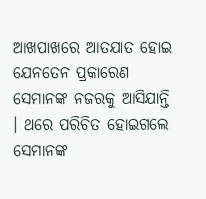ଆଖପାଖରେ ଆତଯାତ ହୋଇ ଯେନତେନ ପ୍ରକାରେଣ ସେମାନଙ୍କ ନଜରକୁ ଆସିଯାନ୍ତି । ଥରେ ପରିଚିତ ହୋଇଗଲେ ସେମାନଙ୍କ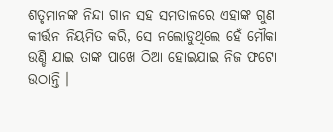ଶତୃମାନଙ୍କ ନିନ୍ଦା ଗାନ ସହ ସମତାଳରେ ଏହାଙ୍କ ଗୁଣ କୀର୍ତ୍ତନ ନିୟମିତ କରି, ସେ ନଲୋଡୁଥିଲେ ହେଁ ମୌକା ଉଣ୍ଡି ଯାଇ ତାଙ୍କ ପାଖେ ଠିଆ ହୋଇଯାଇ ନିଜ ଫଟୋ ଉଠାନ୍ତି ।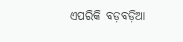ଏପରିକି ବଡ଼ବଡ଼ିଆ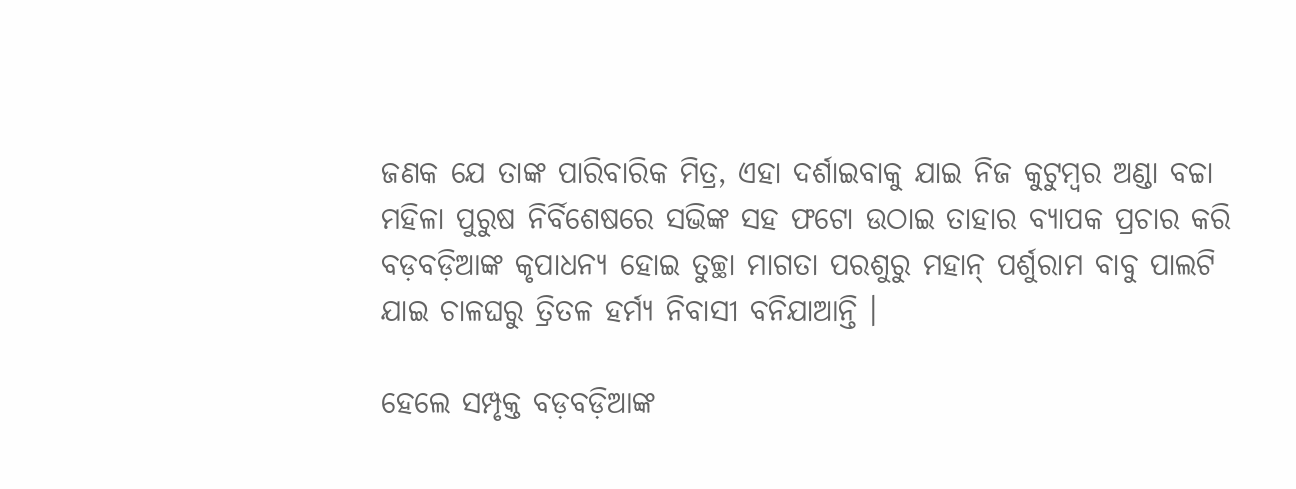ଜଣକ ଯେ ତାଙ୍କ ପାରିବାରିକ ମିତ୍ର, ଏହା ଦର୍ଶାଇବାକୁ ଯାଇ ନିଜ କୁଟୁମ୍ବର ଅଣ୍ଡା ବଚ୍ଚା ମହିଳା ପୁରୁଷ ନିର୍ବିଶେଷରେ ସଭିଙ୍କ ସହ ଫଟୋ ଉଠାଇ ତାହାର ବ୍ୟାପକ ପ୍ରଚାର କରି ବଡ଼ବଡ଼ିଆଙ୍କ କୃପାଧନ୍ୟ ହୋଇ ତୁଚ୍ଛା ମାଗତା ପରଶୁରୁ ମହାନ୍ ପର୍ଶୁରାମ ବାବୁ ପାଲଟି ଯାଇ ଚାଳଘରୁ ତ୍ରିତଳ ହର୍ମ୍ୟ ନିବାସୀ ବନିଯାଆନ୍ତି ।

ହେଲେ ସମ୍ପୃକ୍ତ ବଡ଼ବଡ଼ିଆଙ୍କ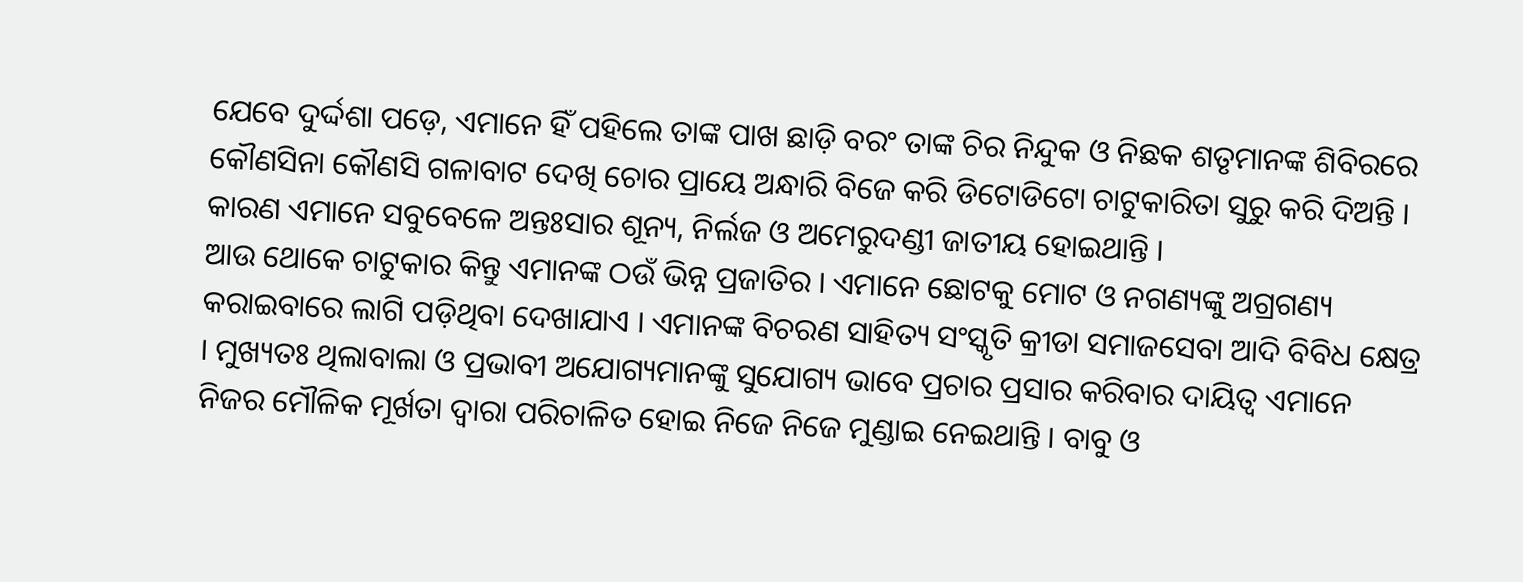ଯେବେ ଦୁର୍ଦ୍ଦଶା ପଡ଼େ, ଏମାନେ ହିଁ ପହିଲେ ତାଙ୍କ ପାଖ ଛାଡ଼ି ବରଂ ତାଙ୍କ ଚିର ନିନ୍ଦୁକ ଓ ନିଛକ ଶତୃମାନଙ୍କ ଶିବିରରେ କୌଣସିନା କୌଣସି ଗଳାବାଟ ଦେଖି ଚୋର ପ୍ରାୟେ ଅନ୍ଧାରି ବିଜେ କରି ଡିଟୋଡିଟୋ ଚାଟୁକାରିତା ସୁରୁ କରି ଦିଅନ୍ତି । କାରଣ ଏମାନେ ସବୁବେଳେ ଅନ୍ତଃସାର ଶୂନ୍ୟ, ନିର୍ଲଜ ଓ ଅମେରୁଦଣ୍ଡୀ ଜାତୀୟ ହୋଇଥାନ୍ତି ।
ଆଉ ଥୋକେ ଚାଟୁକାର କିନ୍ତୁ ଏମାନଙ୍କ ଠଉଁ ଭିନ୍ନ ପ୍ରଜାତିର । ଏମାନେ ଛୋଟକୁ ମୋଟ ଓ ନଗଣ୍ୟଙ୍କୁ ଅଗ୍ରଗଣ୍ୟ କରାଇବାରେ ଲାଗି ପଡ଼ିଥିବା ଦେଖାଯାଏ । ଏମାନଙ୍କ ବିଚରଣ ସାହିତ୍ୟ ସଂସ୍କୃତି କ୍ରୀଡା ସମାଜସେବା ଆଦି ବିବିଧ କ୍ଷେତ୍ର । ମୁଖ୍ୟତଃ ଥିଲାବାଲା ଓ ପ୍ରଭାବୀ ଅଯୋଗ୍ୟମାନଙ୍କୁ ସୁଯୋଗ୍ୟ ଭାବେ ପ୍ରଚାର ପ୍ରସାର କରିବାର ଦାୟିତ୍ୱ ଏମାନେ ନିଜର ମୌଳିକ ମୂର୍ଖତା ଦ୍ୱାରା ପରିଚାଳିତ ହୋଇ ନିଜେ ନିଜେ ମୁଣ୍ଡାଇ ନେଇଥାନ୍ତି । ବାବୁ ଓ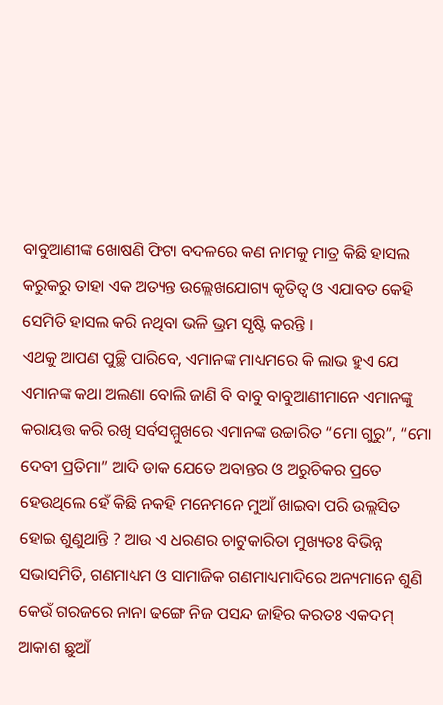ବାବୁଆଣୀଙ୍କ ଖୋଷଣି ଫିଟା ବଦଳରେ କଣ ନାମକୁ ମାତ୍ର କିଛି ହାସଲ କରୁକରୁ ତାହା ଏକ ଅତ୍ୟନ୍ତ ଉଲ୍ଲେଖଯୋଗ୍ୟ କୃତିତ୍ୱ ଓ ଏଯାବତ କେହି ସେମିତି ହାସଲ କରି ନଥିବା ଭଳି ଭ୍ରମ ସୃଷ୍ଟି କରନ୍ତି ।
ଏଥକୁ ଆପଣ ପୁଚ୍ଛି ପାରିବେ, ଏମାନଙ୍କ ମାଧ୍ୟମରେ କି ଲାଭ ହୁଏ ଯେ ଏମାନଙ୍କ କଥା ଅଲଣା ବୋଲି ଜାଣି ବି ବାବୁ ବାବୁଆଣୀମାନେ ଏମାନଙ୍କୁ କରାୟତ୍ତ କରି ରଖି ସର୍ବସମ୍ମୁଖରେ ଏମାନଙ୍କ ଉଚ୍ଚାରିତ “ମୋ ଗୁରୁ”, “ମୋ ଦେବୀ ପ୍ରତିମା” ଆଦି ଡାକ ଯେତେ ଅବାନ୍ତର ଓ ଅରୁଚିକର ପ୍ରତେ ହେଉଥିଲେ ହେଁ କିଛି ନକହି ମନେମନେ ମୁଆଁ ଖାଇବା ପରି ଉଲ୍ଲସିତ ହୋଇ ଶୁଣୁଥାନ୍ତି ? ଆଉ ଏ ଧରଣର ଚାଟୁକାରିତା ମୁଖ୍ୟତଃ ବିଭିନ୍ନ ସଭାସମିତି, ଗଣମାଧ୍ୟମ ଓ ସାମାଜିକ ଗଣମାଧ୍ୟମାଦିରେ ଅନ୍ୟମାନେ ଶୁଣି କେଉଁ ଗରଜରେ ନାନା ଢଙ୍ଗେ ନିଜ ପସନ୍ଦ ଜାହିର କରତଃ ଏକଦମ୍ ଆକାଶ ଛୁଆଁ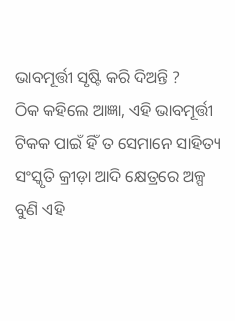ଭାବମୂର୍ତ୍ତୀ ସୃଷ୍ଟି କରି ଦିଅନ୍ତି ?
ଠିକ କହିଲେ ଆଜ୍ଞା, ଏହି ଭାବମୂର୍ତ୍ତୀ ଟିକକ ପାଇଁ ହିଁ ତ ସେମାନେ ସାହିତ୍ୟ ସଂସ୍କୃତି କ୍ରୀଡ଼ା ଆଦି କ୍ଷେତ୍ରରେ ଅଳ୍ପ ବୁଣି ଏହି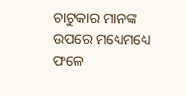ଚାଟୁକାର ମାନଙ୍କ ଉପରେ ମଧ୍ୟେମଧ୍ୟେ ଫଳେ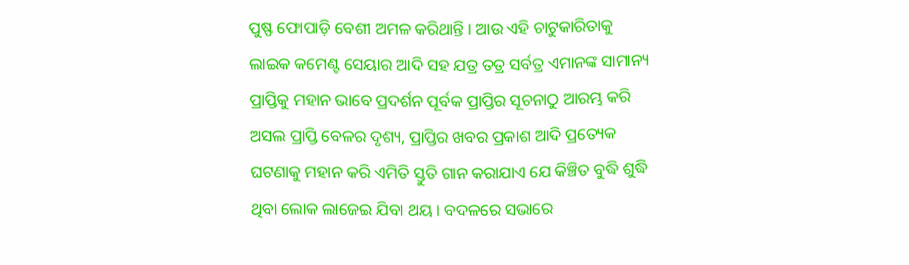ପୁଷ୍ଫ ଫୋପାଡ଼ି ବେଶୀ ଅମଳ କରିଥାନ୍ତି । ଆଉ ଏହି ଚାଟୁକାରିତାକୁ ଲାଇକ କମେଣ୍ଟ ସେୟାର ଆଦି ସହ ଯତ୍ର ତତ୍ର ସର୍ବତ୍ର ଏମାନଙ୍କ ସାମାନ୍ୟ ପ୍ରାପ୍ତିକୁ ମହାନ ଭାବେ ପ୍ରଦର୍ଶନ ପୂର୍ବକ ପ୍ରାପ୍ତିର ସୂଚନାଠୁ ଆରମ୍ଭ କରି ଅସଲ ପ୍ରାପ୍ତି ବେଳର ଦୃଶ୍ୟ, ପ୍ରାପ୍ତିର ଖବର ପ୍ରକାଶ ଆଦି ପ୍ରତ୍ୟେକ ଘଟଣାକୁ ମହାନ କରି ଏମିତି ସ୍ତୁତି ଗାନ କରାଯାଏ ଯେ କିଞ୍ଚିତ ବୁଦ୍ଧି ଶୁଦ୍ଧି ଥିବା ଲୋକ ଲାଜେଇ ଯିବା ଥୟ । ବଦଳରେ ସଭାରେ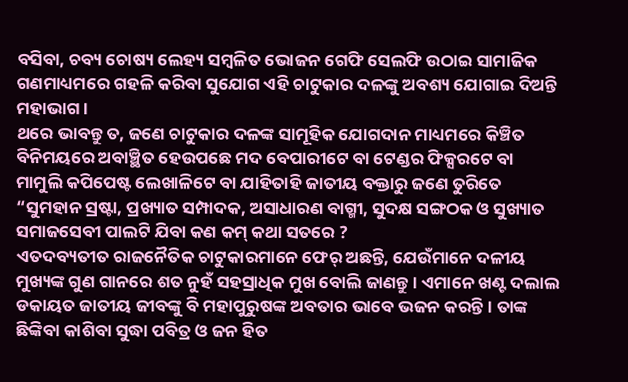ବସିବା, ଚବ୍ୟ ଚୋଷ୍ୟ ଲେହ୍ୟ ସମ୍ବଳିତ ଭୋଜନ ଗେଫି ସେଲଫି ଉଠାଇ ସାମାଜିକ ଗଣମାଧ୍ୟମରେ ଗହଳି କରିବା ସୁଯୋଗ ଏହି ଚାଟୁକାର ଦଳଙ୍କୁ ଅବଶ୍ୟ ଯୋଗାଇ ଦିଅନ୍ତି ମହାଭାଗ ।
ଥରେ ଭାବନ୍ତୁ ତ, ଜଣେ ଚାଟୁକାର ଦଳଙ୍କ ସାମୂହିକ ଯୋଗଦାନ ମାଧ୍ୟମରେ କିଞ୍ଚିତ ବିନିମୟରେ ଅବାଞ୍ଛିତ ହେଉପଛେ ମଦ ବେପାରୀଟେ ବା ଟେଣ୍ଡର ଫିକ୍ସରଟେ ବା ମାମୁଲି କପିପେଷ୍ଟ ଲେଖାଳିଟେ ବା ଯାହିତାହି ଜାତୀୟ ବକ୍ତାରୁ ଜଣେ ତୁରିତେ “ସୁମହାନ ସ୍ରଷ୍ଟା, ପ୍ରଖ୍ୟାତ ସମ୍ପାଦକ, ଅସାଧାରଣ ବାଗ୍ମୀ, ସୁଦକ୍ଷ ସଙ୍ଗଠକ ଓ ସୁଖ୍ୟାତ ସମାଜସେବୀ ପାଲଟି ଯିବା କଣ କମ୍ କଥା ସତରେ ?
ଏତଦବ୍ୟତୀତ ରାଜନୈତିକ ଚାଟୁକାରମାନେ ଫେର୍ ଅଛନ୍ତି, ଯେଉଁମାନେ ଦଳୀୟ ମୁଖ୍ୟଙ୍କ ଗୁଣ ଗାନରେ ଶତ ନୁହଁ ସହସ୍ରାଧିକ ମୁଖ ବୋଲି ଜାଣନ୍ତୁ । ଏମାନେ ଖଣ୍ଟ ଦଲାଲ ଡକାୟତ ଜାତୀୟ ଜୀବଙ୍କୁ ବି ମହାପୁରୁଷଙ୍କ ଅବତାର ଭାବେ ଭଜନ କରନ୍ତି । ତାଙ୍କ ଛିଙ୍କିବା କାଶିବା ସୁଦ୍ଧା ପବିତ୍ର ଓ ଜନ ହିତ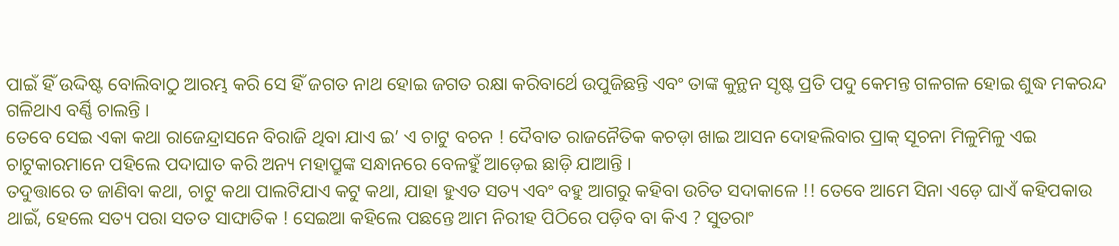ପାଇଁ ହିଁ ଉଦ୍ଦିଷ୍ଟ ବୋଲିବାଠୁ ଆରମ୍ଭ କରି ସେ ହିଁ ଜଗତ ନାଥ ହୋଇ ଜଗତ ରକ୍ଷା କରିବାର୍ଥେ ଉପୁଜିଛନ୍ତି ଏବଂ ତାଙ୍କ କୁନ୍ଥନ ସୃଷ୍ଟ ପ୍ରତି ପଦୁ କେମନ୍ତ ଗଳଗଳ ହୋଇ ଶୁଦ୍ଧ ମକରନ୍ଦ ଗଳିଥାଏ ବର୍ଣ୍ଣି ଚାଲନ୍ତି ।
ତେବେ ସେଇ ଏକା କଥା ରାଜେନ୍ଦ୍ରାସନେ ବିରାଜି ଥିବା ଯାଏ ଇ’ ଏ ଚାଟୁ ବଚନ ! ଦୈବାତ ରାଜନୈତିକ କଚଡ଼ା ଖାଇ ଆସନ ଦୋହଲିବାର ପ୍ରାକ୍ ସୂଚନା ମିଳୁମିଳୁ ଏଇ ଚାଟୁକାରମାନେ ପହିଲେ ପଦାଘାତ କରି ଅନ୍ୟ ମହାପ୍ରୁଙ୍କ ସନ୍ଧାନରେ ବେଳହୁଁ ଆଡ଼େଇ ଛାଡ଼ି ଯାଆନ୍ତି ।
ତଦୁତ୍ତାରେ ତ ଜାଣିବା କଥା, ଚାଟୁ କଥା ପାଲଟିଯାଏ କଟୁ କଥା, ଯାହା ହୁଏତ ସତ୍ୟ ଏବଂ ବହୁ ଆଗରୁ କହିବା ଉଚିତ ସଦାକାଳେ !! ତେବେ ଆମେ ସିନା ଏଡ଼େ ଘାଏଁ କହିପକାଉ ଥାଇଁ, ହେଲେ ସତ୍ୟ ପରା ସତତ ସାଙ୍ଘାତିକ ! ସେଇଆ କହିଲେ ପଛନ୍ତେ ଆମ ନିରୀହ ପିଠିରେ ପଡ଼ିବ ବା କିଏ ? ସୁତରାଂ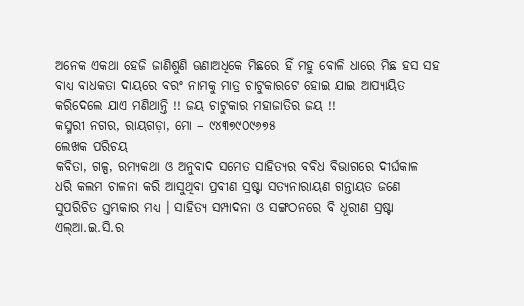ଅନେକ ଏକଥା ହେଜି ଜାଣିଶୁଣି ଊଣାଅଧିକେ ମିଛରେ ହିଁ ମହୁ ବୋଳି ଧାରେ ମିଛ ହସ ସହ ବାଧ୍ୟ ବାଧକତା ଦାୟରେ ବରଂ ନାମକୁ ମାତ୍ର ଚାଟୁକାରଟେ ହୋଇ ଯାଇ ଆପ୍ୟାୟିତ କରିଦେଲେ ଯାଏ ମଣିଥାନ୍ତି !! ଜୟ ଚାଟୁକାର ମହାଜାତିର ଜୟ !!
କସ୍ମରୀ ନଗର, ରାୟଗଡ଼ା, ମୋ – ୯୪୩୭୯୦୯୬୭୫
ଲେଖକ ପରିଚୟ
କବିତା, ଗଳ୍ପ, ରମ୍ୟକଥା ଓ ଅନୁବାଦ ସମେତ ସାହିତ୍ୟର ବବିଧ ବିଭାଗରେ ଦୀର୍ଘକାଳ ଧରି କଲମ ଚାଳନା କରି ଆସୁଥିବା ପ୍ରବୀଣ ସ୍ରଷ୍ଟା ସତ୍ୟନାରାୟଣ ଗନ୍ତାୟତ ଜଣେ ସୁପରିଚିତ ସ୍ତମ୍ଭକାର ମଧ୍ୟ । ସାହିତ୍ୟ ସମ୍ପାଦନା ଓ ସଙ୍ଗଠନରେ ବି ଧୂରୀଣ ସ୍ରଷ୍ଟା ଏଲ୍ଆ.ଇ.ସି.ର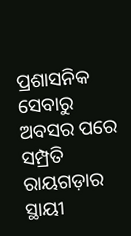ପ୍ରଶାସନିକ ସେବାରୁ ଅବସର ପରେ ସମ୍ପ୍ରତି ରାୟଗଡ଼ାର ସ୍ଥାୟୀ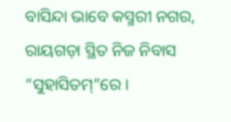ବାସିନ୍ଦା ଭାବେ କସ୍ମରୀ ନଗର, ରାୟଗଡ଼ା ସ୍ଥିତ ନିଜ ନିବାସ “ସୁହାସିତମ୍”ରେ ।